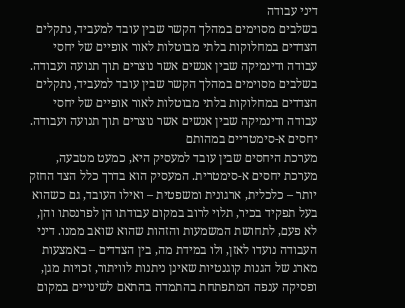דיני עבודה
בשלבים מסוימים במהלך הקשר שבין עובד למעביד, נתקלים הצדדים במחלוקות בלתי מבוטלות לאור אופיים של יחסי עבודה ודינמיקה שבין אנשים אשר נוצרים תוך תנועה ועבודה.
בשלבים מסוימים במהלך הקשר שבין עובד למעביד, נתקלים הצדדים במחלוקות בלתי מבוטלות לאור אופיים של יחסי עבודה ודינמיקה שבין אנשים אשר נוצרים תוך תנועה ועבודה.
יחסים א-סימטריים במהותם
מערכת היחסים שבין עובד למעסיק היא, כמעט מטבעה, מערכת יחסים א-סימטרית. המעסיק הוא בדרך כלל הצד החזק יותר – כלכלית, ארגונית ומשפטית – ואילו העובד, גם כשהוא בעל תפקיד בכיר, תלוי לרוב במקום עבודתו הן לפרנסתו והן, לא פעם, לתחושת המשמעות והזהות שהוא שואב ממנו. דיני העבודה נועדו לאזן, ולו במידת מה, בין הצדדים – באמצעות מארג של הגנות קוגנטיות שאינן ניתנות לוויתור, זכויות מגן, ופסיקה ענפה המתפתחת בהתמדה בהתאם לשינויים במקום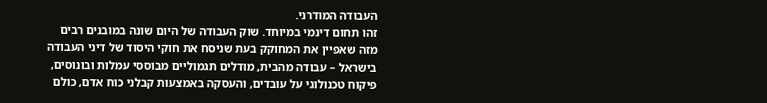העבודה המודרני.
זהו תחום דינמי במיוחד. שוק העבודה של היום שונה במובנים רבים מזה שאפיין את המחוקק בעת שניסח את חוקי היסוד של דיני העבודה בישראל – עבודה מהבית, מודלים תגמוליים מבוססי עמלות ובונוסים, פיקוח טכנולוגי על עובדים, והעסקה באמצעות קבלני כוח אדם, כולם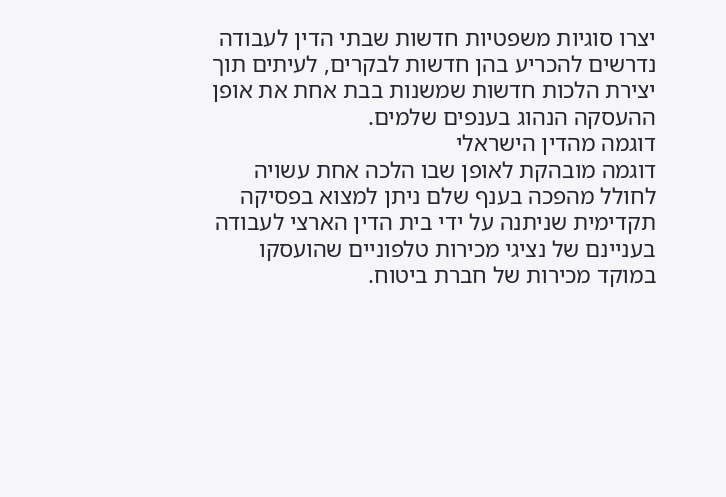יצרו סוגיות משפטיות חדשות שבתי הדין לעבודה נדרשים להכריע בהן חדשות לבקרים, לעיתים תוך יצירת הלכות חדשות שמשנות בבת אחת את אופן ההעסקה הנהוג בענפים שלמים.
דוגמה מהדין הישראלי
דוגמה מובהקת לאופן שבו הלכה אחת עשויה לחולל מהפכה בענף שלם ניתן למצוא בפסיקה תקדימית שניתנה על ידי בית הדין הארצי לעבודה בעניינם של נציגי מכירות טלפוניים שהועסקו במוקד מכירות של חברת ביטוח.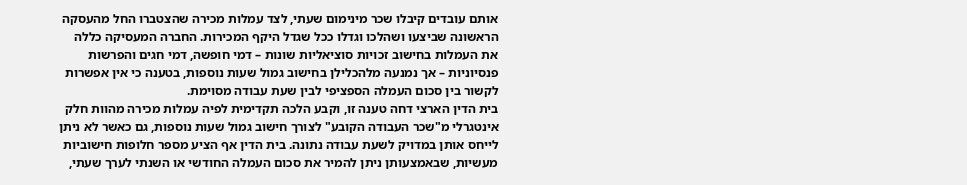אותם עובדים קיבלו שכר מינימום שעתי, לצד עמלות מכירה שהצטברו החל מהעסקה הראשונה שביצעו ושהלכו וגדלו ככל שגדל היקף המכירות. החברה המעסיקה כללה את העמלות בחישוב זכויות סוציאליות שונות – דמי חופשה, דמי חגים והפרשות פנסיוניות – אך נמנעה מלהכלילן בחישוב גמול שעות נוספות, בטענה כי אין אפשרות לקשור בין סכום העמלה הספציפי לבין שעת עבודה מסוימת.
בית הדין הארצי דחה טענה זו, וקבע הלכה תקדימית לפיה עמלות מכירה מהוות חלק אינטגרלי מ"שכר העבודה הקובע" לצורך חישוב גמול שעות נוספות, גם כאשר לא ניתן לייחס אותן במדויק לשעת עבודה נתונה. בית הדין אף הציע מספר חלופות חישוביות מעשיות, שבאמצעותן ניתן להמיר את סכום העמלה החודשי או השנתי לערך שעתי,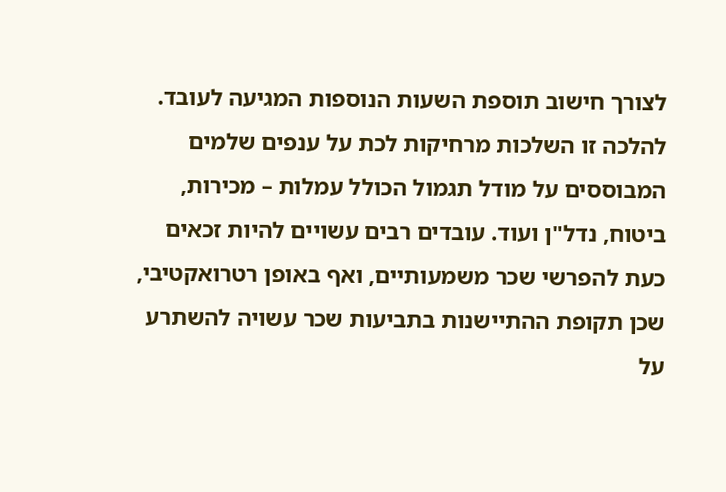לצורך חישוב תוספת השעות הנוספות המגיעה לעובד.
להלכה זו השלכות מרחיקות לכת על ענפים שלמים המבוססים על מודל תגמול הכולל עמלות – מכירות, ביטוח, נדל"ן ועוד. עובדים רבים עשויים להיות זכאים כעת להפרשי שכר משמעותיים, ואף באופן רטרואקטיבי, שכן תקופת ההתיישנות בתביעות שכר עשויה להשתרע על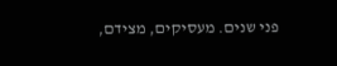פני שנים. מעסיקים, מצידם,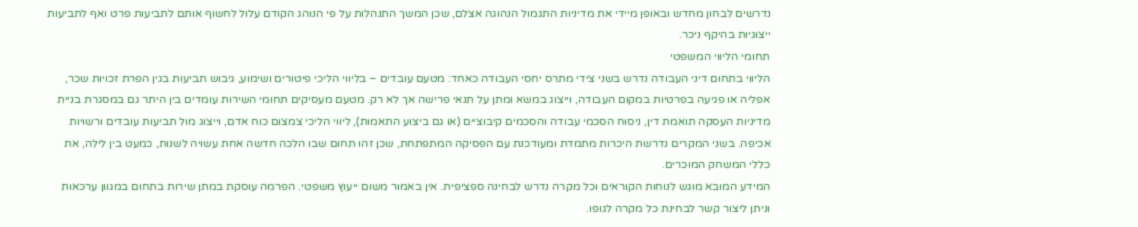נדרשים לבחון מחדש ובאופן מיידי את מדיניות התגמול הנהוגה אצלם, שכן המשך התנהלות על פי הנוהג הקודם עלול לחשוף אותם לתביעות פרט ואף לתביעות ייצוגיות בהיקף ניכר.
תחומי הליווי המשפטי
הליווי בתחום דיני העבודה נדרש בשני צידי מתרס יחסי העבודה כאחד: מטעם עובדים – בליווי הליכי פיטורים ושימוע, גיבוש תביעות בגין הפרת זכויות שכר, אפליה או פגיעה בפרטיות במקום העבודה, וייצוג במשא ומתן על תנאי פרישה אך לא רק. מטעם מעסיקים תחומי השירות עומדים בין היתר גם במסגרת בניית מדיניות העסקה תואמת דין, ניסוח הסכמי עבודה והסכמים קיבוציים (או גם ביצוע התאמות), ליווי הליכי צמצום כוח אדם, וייצוג מול תביעות עובדים ורשויות אכיפה. בשני המקרים נדרשת היכרות מתמדת ומעודכנת עם הפסיקה המתפתחת, שכן זהו תחום שבו הלכה חדשה אחת עשויה לשנות, כמעט בין לילה, את כללי המשחק המוכרים.
המידע המובא מוגש לנוחות הקוראים וכל מקרה נדרש לבחינה ספציפית. אין באמור משום ייעוץ משפטי. הפרמה עוסקת במתן שירות בתחום במגוון ערכאות וניתן ליצור קשר לבחינת כל מקרה לגופו.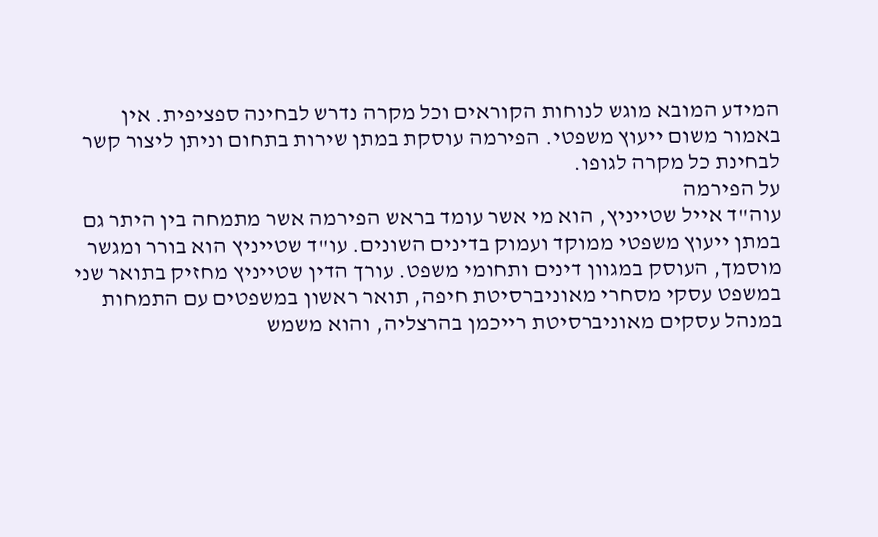המידע המובא מוגש לנוחות הקוראים וכל מקרה נדרש לבחינה ספציפית. אין באמור משום ייעוץ משפטי. הפירמה עוסקת במתן שירות בתחום וניתן ליצור קשר לבחינת כל מקרה לגופו.
על הפירמה
עוה"ד אייל שטייניץ, הוא מי אשר עומד בראש הפירמה אשר מתמחה בין היתר גם במתן ייעוץ משפטי ממוקד ועמוק בדינים השונים. עו"ד שטייניץ הוא בורר ומגשר מוסמך, העוסק במגוון דינים ותחומי משפט. עורך הדין שטייניץ מחזיק בתואר שני במשפט עסקי מסחרי מאוניברסיטת חיפה, תואר ראשון במשפטים עם התמחות במנהל עסקים מאוניברסיטת רייכמן בהרצליה, והוא משמש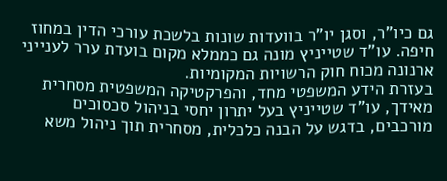גם כיו"ר, וסגן יו"ר בוועדות שונות בלשכת עורכי הדין במחוז חיפה. עו"ד שטייניץ מונה גם כממלא מקום בועדת ערר לענייני ארנונה מכוח חוק הרשויות המקומיות.
בעזרת הידע המשפטי מחד, והפרקטיקה המשפטית מסחרית מאידך, עו"ד שטייניץ בעל יתרון יחסי בניהול סכסוכים מורכבים, בדגש על הבנה כלכלית, מסחרית תוך ניהול משא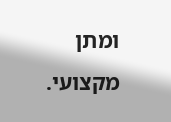ומתן מקצועי.